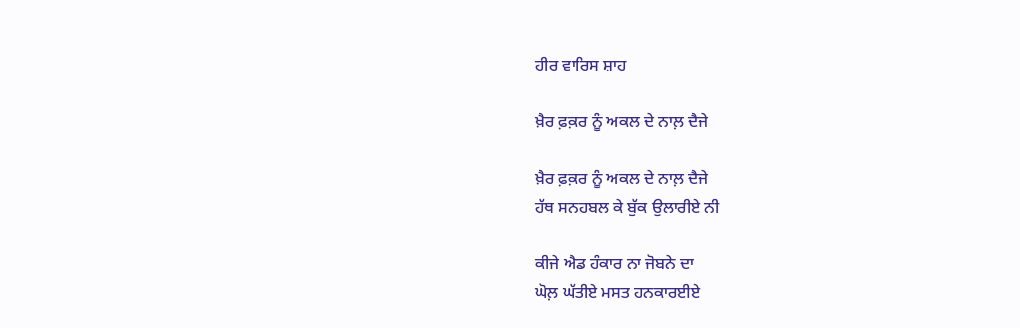ਹੀਰ ਵਾਰਿਸ ਸ਼ਾਹ

ਖ਼ੈਰ ਫ਼ਕ਼ਰ ਨੂੰ ਅਕਲ ਦੇ ਨਾਲ਼ ਦੈਜੇ

ਖ਼ੈਰ ਫ਼ਕ਼ਰ ਨੂੰ ਅਕਲ ਦੇ ਨਾਲ਼ ਦੈਜੇ
ਹੱਥ ਸਨਹਬਲ ਕੇ ਬੁੱਕ ਉਲਾਰੀਏ ਨੀ

ਕੀਜੇ ਐਡ ਹੰਕਾਰ ਨਾ ਜੋਬਨੇ ਦਾ
ਘੋਲ਼ ਘੱਤੀਏ ਮਸਤ ਹਨਕਾਰਈਏ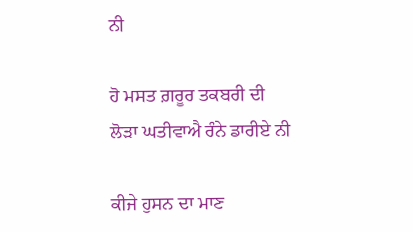ਨੀ

ਹੋ ਮਸਤ ਗ਼ਰੂਰ ਤਕਬਰੀ ਦੀ
ਲੋੜਾ ਘਤੀਵਾਐ ਰੰਨੇ ਡਾਰੀਏ ਨੀ

ਕੀਜੇ ਹੁਸਨ ਦਾ ਮਾਣ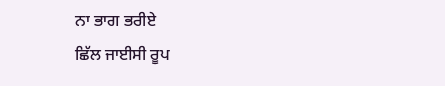ਨਾ ਭਾਗ ਭਰੀਏ
ਛਿੱਲ ਜਾਈਸੀ ਰੂਪ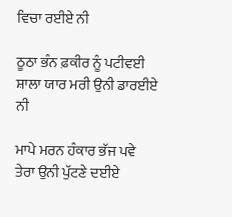ਵਿਚਾ ਰਈਏ ਨੀ

ਠੂਠਾ ਭੰਨ ਫ਼ਕੀਰ ਨੂੰ ਪਟੀਵਈ
ਸ਼ਾਲਾ ਯਾਰ ਮਰੀ ਉਨੀ ਡਾਰਈਏ ਨੀ

ਮਾਪੇ ਮਰਨ ਹੰਕਾਰ ਭੱਜ ਪਵੇ
ਤੇਰਾ ਉਨੀ ਪੁੱਟਣੇ ਦਈਏ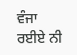ਵੰਜਾ ਰਈਏ ਨੀ